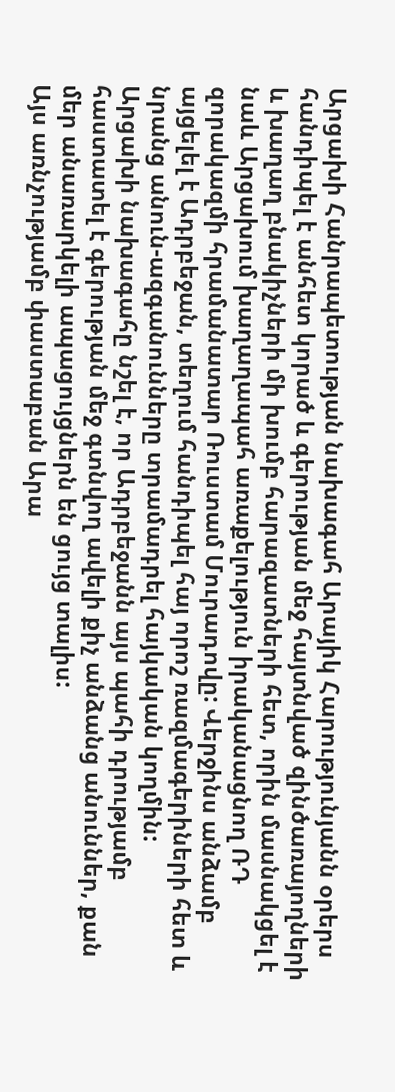Արցախի Հանրապետության նախագահ Արայիկ Հարությունյանն օրերս հանդիպել է անհետ կորած և գերության մեջ հայտնված զինծառայողների և խաղաղ բնակիչների մի խումբ հարազատների հետ, որին մասնակցել է նաև Արցախում խաղաղապահ առաքելություն իրականացնող ՌԴ զորակազմի հրամանատար Ռուստամ Մուրադովը: Վերջինս անձամբ այցելել է Ադրբեջան, տեղում հանդիպել հայ որոշ ռազմագերիների հետ և նրանց անուն-ազգանունները տրամադրել հայկական կողմին:
Արցախի նախագահը նշել է, որ Ադրբեջանն այս պահի դրությամբ հաստատել է գերության մեջ գտնվող ավելի քիչ անձանց անուններ, քան մեր անառարկելի ապացույցներն են ցույց տալիս:
Այս առնչությամբ փաստաբան Արա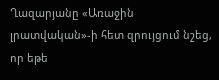Ղազարյանը «Առաջին լրատվական»-ի հետ զրույցում նշեց, որ եթե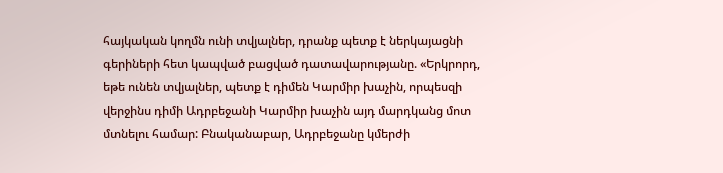հայկական կողմն ունի տվյալներ, դրանք պետք է ներկայացնի գերիների հետ կապված բացված դատավարությանը. «Երկրորդ, եթե ունեն տվյալներ, պետք է դիմեն Կարմիր խաչին, որպեսզի վերջինս դիմի Ադրբեջանի Կարմիր խաչին այդ մարդկանց մոտ մտնելու համար: Բնականաբար, Ադրբեջանը կմերժի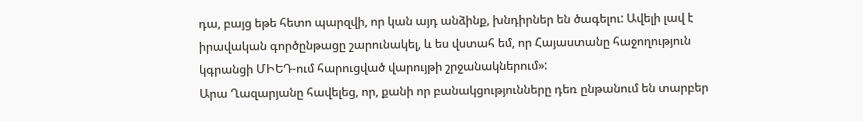դա, բայց եթե հետո պարզվի, որ կան այդ անձինք, խնդիրներ են ծագելու: Ավելի լավ է իրավական գործընթացը շարունակել, և ես վստահ եմ, որ Հայաստանը հաջողություն կգրանցի ՄԻԵԴ-ում հարուցված վարույթի շրջանակներում»:
Արա Ղազարյանը հավելեց, որ, քանի որ բանակցությունները դեռ ընթանում են տարբեր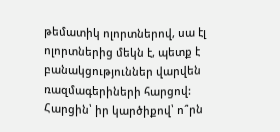թեմատիկ ոլորտներով, սա էլ ոլորտներից մեկն է, պետք է բանակցություններ վարվեն ռազմագերիների հարցով:
Հարցին՝ իր կարծիքով՝ ո՞րն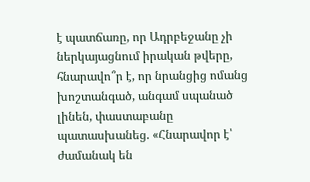է պատճառը, որ Ադրբեջանը չի ներկայացնում իրական թվերը, հնարավո՞ր է, որ նրանցից ոմանց խոշտանգած, անգամ սպանած լինեն, փաստաբանը պատասխանեց. «Հնարավոր է՝ ժամանակ են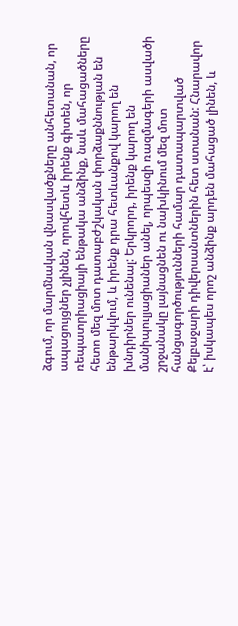ձգում, որ մարմնական վնասվածքները անհետանան, որ ապացույցներ չլինեն, որովհետև իրենք գիտեն, որ ռեպատրիացիայի ենթակա անձինք, նաև մահացածները հետո մեզ մոտ դատաբժշկական փորձաքննության են ենթարկվում, և իրենք դրա հետևանքով կարող են խնդիրներ ունենալ: Երկրորդ, իրենք կարող են մանիպուլյացիաներ անել, որպեսզի ռազմագերի ասվածի շրջանակը լայնացնեն ու նախկինում մեզ մոտ հանցագործությունների համար դատապարտված Քելբաջարի դիվերսանտներին հետ ստանան: Հնարավոր է՝ իսկապես որոշ անձինք արդեն մահացած լինեն, և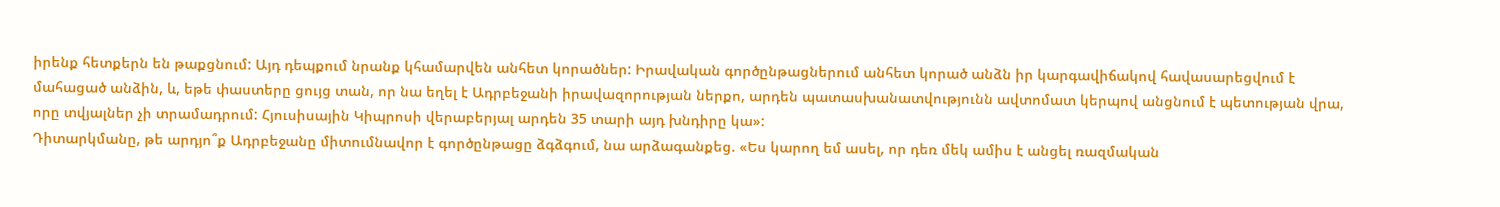իրենք հետքերն են թաքցնում: Այդ դեպքում նրանք կհամարվեն անհետ կորածներ: Իրավական գործընթացներում անհետ կորած անձն իր կարգավիճակով հավասարեցվում է մահացած անձին, և, եթե փաստերը ցույց տան, որ նա եղել է Ադրբեջանի իրավազորության ներքո, արդեն պատասխանատվությունն ավտոմատ կերպով անցնում է պետության վրա, որը տվյալներ չի տրամադրում: Հյուսիսային Կիպրոսի վերաբերյալ արդեն 35 տարի այդ խնդիրը կա»:
Դիտարկմանը, թե արդյո՞ք Ադրբեջանը միտումնավոր է գործընթացը ձգձգում, նա արձագանքեց. «Ես կարող եմ ասել, որ դեռ մեկ ամիս է անցել ռազմական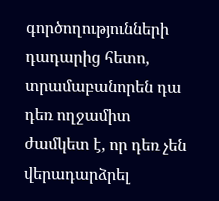գործողությունների դադարից հետո, տրամաբանորեն դա դեռ ողջամիտ ժամկետ է, որ դեռ չեն վերադարձրել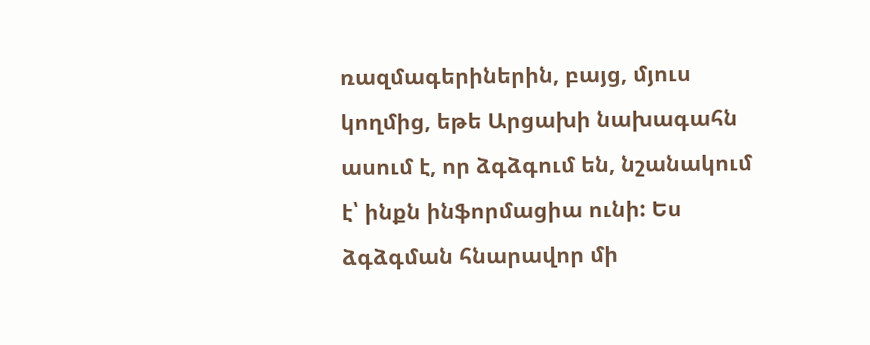ռազմագերիներին, բայց, մյուս կողմից, եթե Արցախի նախագահն ասում է, որ ձգձգում են, նշանակում է՝ ինքն ինֆորմացիա ունի: Ես ձգձգման հնարավոր մի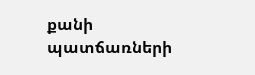քանի պատճառների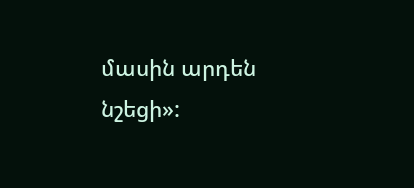մասին արդեն նշեցի»: